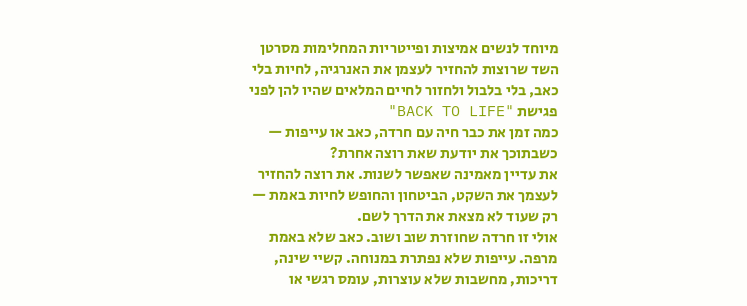מיוחד לנשים אמיצות ופייטריות המחלימות מסרטן השד שרוצות להחזיר לעצמן את האנרגיה, לחיות בלי כאב, בלי בלבול ולחזור לחיים המלאים שהיו להן לפני
פגישת "BACK TO LIFE"
כמה זמן את כבר חיה עם חרדה, כאב או עייפות — כשבתוכך את יודעת שאת רוצה אחרת?
את עדיין מאמינה שאפשר לשנות. את רוצה להחזיר לעצמך את השקט, הביטחון והחופש לחיות באמת — רק שעוד לא מצאת את הדרך לשם.
אולי זו חרדה שחוזרת שוב ושוב. כאב שלא באמת מרפה. עייפות שלא נפתרת במנוחה. קשיי שינה, דריכות, מחשבות שלא עוצרות, עומס רגשי או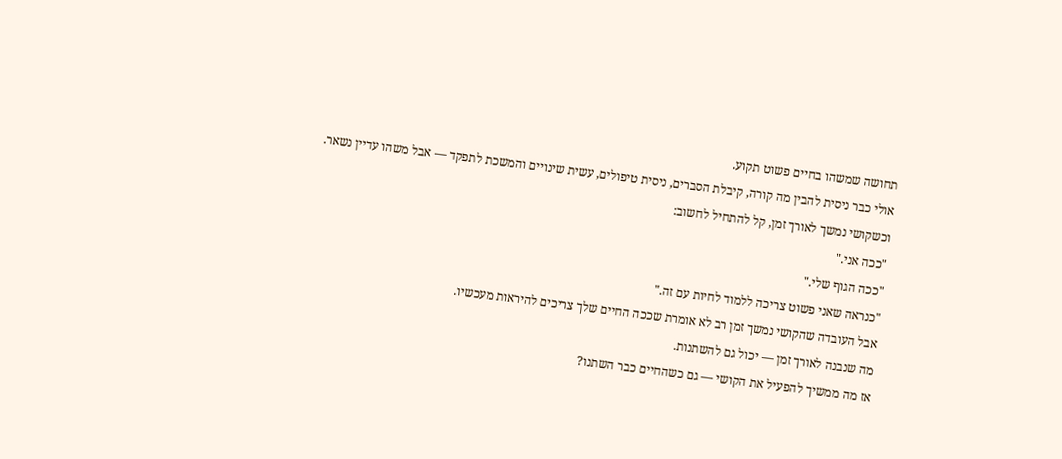תחושה שמשהו בחיים פשוט תקוע.
אולי כבר ניסית להבין מה קורה, קיבלת הסברים, ניסית טיפולים, עשית שינויים והמשכת לתפקד — אבל משהו עדיין נשאר.
וכשקושי נמשך לאורך זמן, קל להתחיל לחשוב:
"ככה אני."
"ככה הגוף שלי."
"כנראה שאני פשוט צריכה ללמוד לחיות עם זה."
אבל העובדה שהקושי נמשך זמן רב לא אומרת שככה החיים שלך צריכים להיראות מעכשיו.
מה שנבנה לאורך זמן — יכול גם להשתנות.
אז מה ממשיך להפעיל את הקושי — גם כשהחיים כבר השתנו?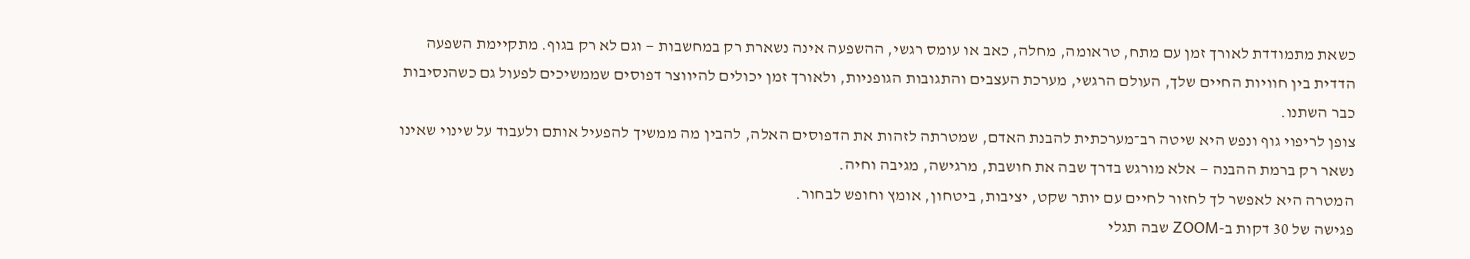כשאת מתמודדת לאורך זמן עם מתח, טראומה, מחלה, כאב או עומס רגשי, ההשפעה אינה נשארת רק במחשבות — וגם לא רק בגוף. מתקיימת השפעה הדדית בין חוויות החיים שלך, העולם הרגשי, מערכת העצבים והתגובות הגופניות, ולאורך זמן יכולים להיווצר דפוסים שממשיכים לפעול גם כשהנסיבות כבר השתנו.
צופן לריפוי גוף ונפש היא שיטה רב־מערכתית להבנת האדם, שמטרתה לזהות את הדפוסים האלה, להבין מה ממשיך להפעיל אותם ולעבוד על שינוי שאינו נשאר רק ברמת ההבנה — אלא מורגש בדרך שבה את חושבת, מרגישה, מגיבה וחיה.
המטרה היא לאפשר לך לחזור לחיים עם יותר שקט, יציבות, ביטחון, אומץ וחופש לבחור.
פגישה של 30 דקות ב-ZOOM שבה תגלי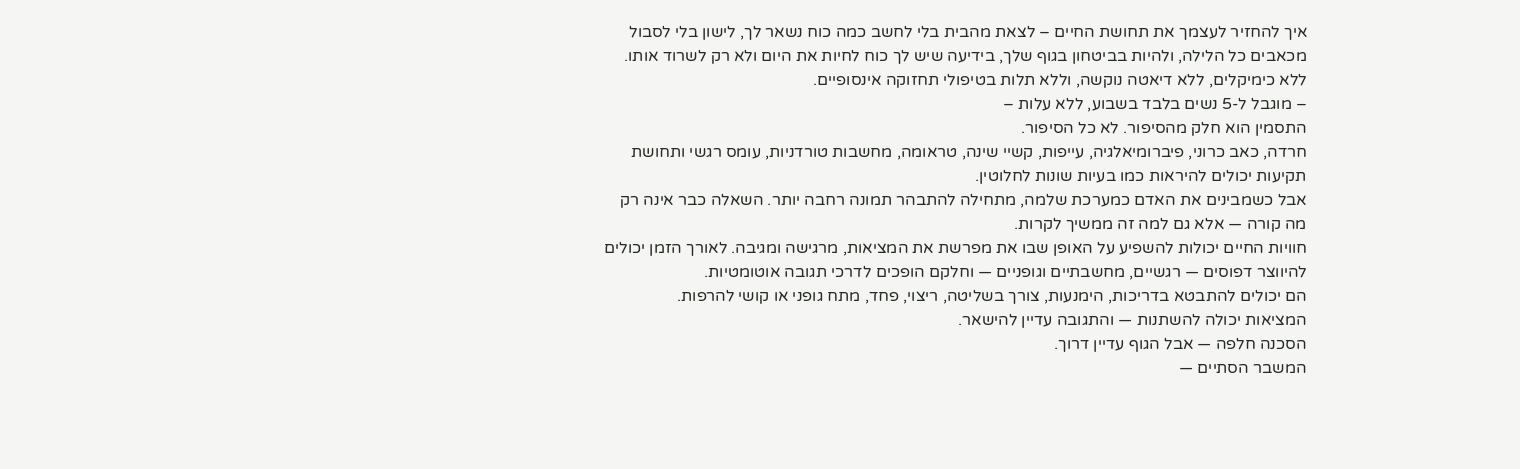איך להחזיר לעצמך את תחושת החיים – לצאת מהבית בלי לחשב כמה כוח נשאר לך, לישון בלי לסבול מכאבים כל הלילה, ולהיות בביטחון בגוף שלך, בידיעה שיש לך כוח לחיות את היום ולא רק לשרוד אותו. ללא כימיקלים, ללא דיאטה נוקשה, וללא תלות בטיפולי תחזוקה אינסופיים.
– מוגבל ל-5 נשים בלבד בשבוע, ללא עלות –
התסמין הוא חלק מהסיפור. לא כל הסיפור.
חרדה, כאב כרוני, פיברומיאלגיה, עייפות, קשיי שינה, טראומה, מחשבות טורדניות, עומס רגשי ותחושת תקיעות יכולים להיראות כמו בעיות שונות לחלוטין.
אבל כשמבינים את האדם כמערכת שלמה, מתחילה להתבהר תמונה רחבה יותר. השאלה כבר אינה רק מה קורה — אלא גם למה זה ממשיך לקרות.
חוויות החיים יכולות להשפיע על האופן שבו את מפרשת את המציאות, מרגישה ומגיבה. לאורך הזמן יכולים להיווצר דפוסים — רגשיים, מחשבתיים וגופניים — וחלקם הופכים לדרכי תגובה אוטומטיות.
הם יכולים להתבטא בדריכות, הימנעות, צורך בשליטה, ריצוי, פחד, מתח גופני או קושי להרפות.
המציאות יכולה להשתנות — והתגובה עדיין להישאר.
הסכנה חלפה — אבל הגוף עדיין דרוך.
המשבר הסתיים —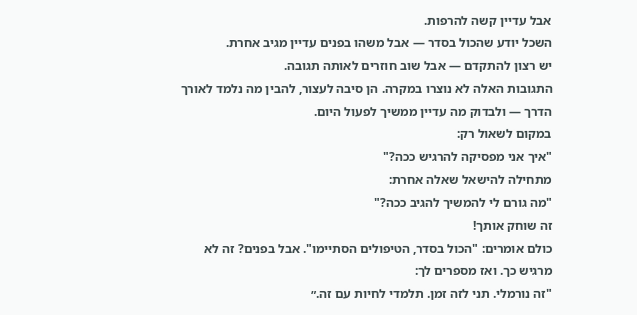אבל עדיין קשה להרפות.
השכל יודע שהכול בסדר — אבל משהו בפנים עדיין מגיב אחרת.
יש רצון להתקדם — אבל שוב חוזרים לאותה תגובה.
התגובות האלה לא נוצרו במקרה. הן סיבה לעצור, להבין מה נלמד לאורך הדרך — ולבדוק מה עדיין ממשיך לפעול היום.
במקום לשאול רק:
"איך אני מפסיקה להרגיש ככה?"
מתחילה להישאל שאלה אחרת:
"מה גורם לי להמשיך להגיב ככה?"
זה שוחק אותך!
כולם אומרים: "הכול בסדר, הטיפולים הסתיימו". אבל בפנים? זה לא מרגיש כך. ואז מספרים לך:
"זה נורמלי. תני לזה זמן. תלמדי לחיות עם זה.״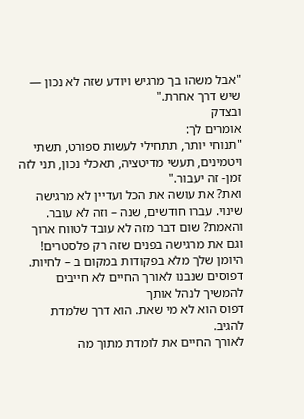"אבל משהו בך מרגיש ויודע שזה לא נכון — שיש דרך אחרת."
ובצדק
אומרים לך:
"תנוחי יותר, תתחילי לעשות ספורט, תשתי ויטמינים, תעשי מדיטציה, תאכלי נכון, תני לזה זמן- זה יעבור."
ואת? את עושה את הכל ועדיין לא מרגישה שינוי. עברו חודשים, שנה – וזה לא עובר.
והאמת? שום דבר מזה לא עובד לטווח ארוך וגם את מרגישה בפנים שזה רק פלסטרים!
היומן שלך מלא בפקודות במקום ב – לחיות.
דפוסים שנבנו לאורך החיים לא חייבים להמשיך לנהל אותך
דפוס הוא לא מי שאת. הוא דרך שלמדת להגיב.
לאורך החיים את לומדת מתוך מה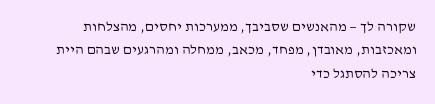שקורה לך — מהאנשים שסביבך, ממערכות יחסים, מהצלחות ומאכזבות, מאובדן, מפחד, מכאב, ממחלה ומהרגעים שבהם היית צריכה להסתגל כדי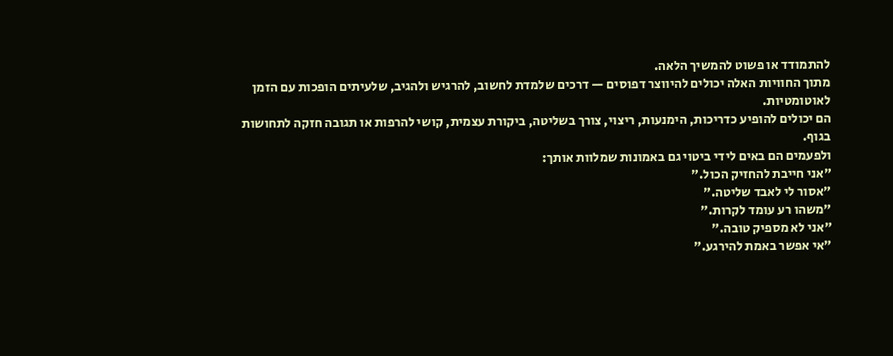להתמודד או פשוט להמשיך הלאה.
מתוך החוויות האלה יכולים להיווצר דפוסים — דרכים שלמדת לחשוב, להרגיש ולהגיב, שלעיתים הופכות עם הזמן לאוטומטיות.
הם יכולים להופיע כדריכות, הימנעות, ריצוי, צורך בשליטה, ביקורת עצמית, קושי להרפות או תגובה חזקה לתחושות בגוף.
ולפעמים הם באים לידי ביטוי גם באמונות שמלוות אותך:
"אני חייבת להחזיק הכול."
"אסור לי לאבד שליטה."
"משהו רע עומד לקרות."
"אני לא מספיק טובה."
"אי אפשר באמת להירגע."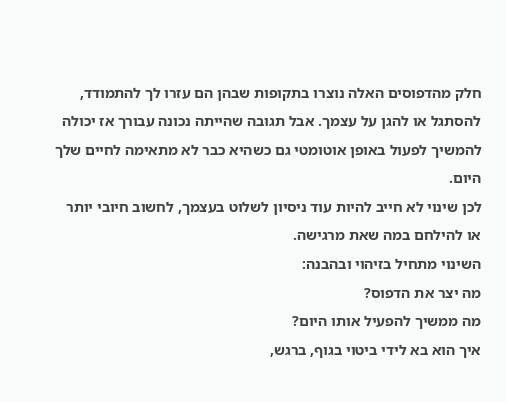חלק מהדפוסים האלה נוצרו בתקופות שבהן הם עזרו לך להתמודד, להסתגל או להגן על עצמך. אבל תגובה שהייתה נכונה עבורך אז יכולה להמשיך לפעול באופן אוטומטי גם כשהיא כבר לא מתאימה לחיים שלך היום.
לכן שינוי לא חייב להיות עוד ניסיון לשלוט בעצמך, לחשוב חיובי יותר או להילחם במה שאת מרגישה.
השינוי מתחיל בזיהוי ובהבנה:
מה יצר את הדפוס?
מה ממשיך להפעיל אותו היום?
איך הוא בא לידי ביטוי בגוף, ברגש,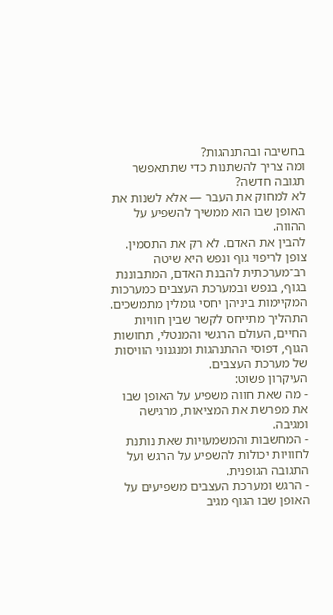בחשיבה ובהתנהגות?
ומה צריך להשתנות כדי שתתאפשר תגובה חדשה?
לא למחוק את העבר — אלא לשנות את האופן שבו הוא ממשיך להשפיע על ההווה.
להבין את האדם. לא רק את התסמין.
צופן לריפוי גוף ונפש היא שיטה רב־מערכתית להבנת האדם, המתבוננת בגוף, בנפש ובמערכת העצבים כמערכות המקיימות ביניהן יחסי גומלין מתמשכים.
התהליך מתייחס לקשר שבין חוויות החיים, העולם הרגשי והמנטלי, תחושות הגוף, דפוסי ההתנהגות ומנגנוני הוויסות של מערכת העצבים.
העיקרון פשוט:
- מה שאת חווה משפיע על האופן שבו את מפרשת את המציאות, מרגישה ומגיבה.
- המחשבות והמשמעויות שאת נותנת לחוויות יכולות להשפיע על הרגש ועל התגובה הגופנית.
- הרגש ומערכת העצבים משפיעים על האופן שבו הגוף מגיב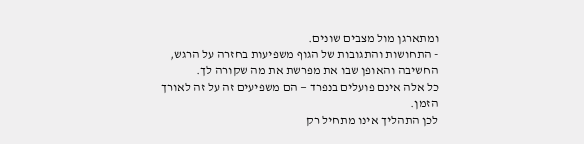ומתארגן מול מצבים שונים.
- התחושות והתגובות של הגוף משפיעות בחזרה על הרגש, החשיבה והאופן שבו את מפרשת את מה שקורה לך.
כל אלה אינם פועלים בנפרד — הם משפיעים זה על זה לאורך הזמן.
לכן התהליך אינו מתחיל רק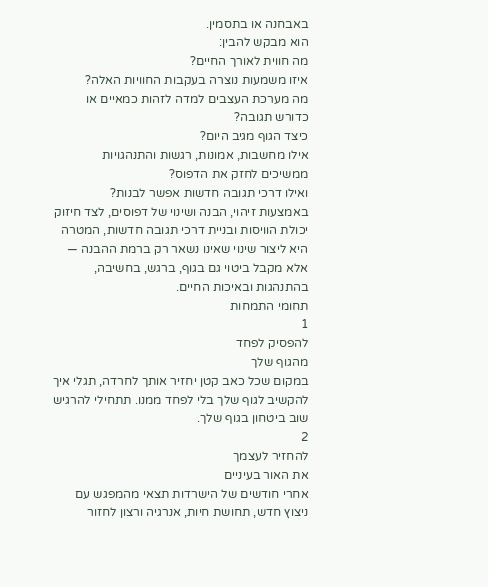באבחנה או בתסמין.
הוא מבקש להבין:
מה חווית לאורך החיים?
איזו משמעות נוצרה בעקבות החוויות האלה?
מה מערכת העצבים למדה לזהות כמאיים או כדורש תגובה?
כיצד הגוף מגיב היום?
אילו מחשבות, אמונות, רגשות והתנהגויות ממשיכים לחזק את הדפוס?
ואילו דרכי תגובה חדשות אפשר לבנות?
באמצעות זיהוי, הבנה ושינוי של דפוסים, לצד חיזוק יכולת הוויסות ובניית דרכי תגובה חדשות, המטרה היא ליצור שינוי שאינו נשאר רק ברמת ההבנה — אלא מקבל ביטוי גם בגוף, ברגש, בחשיבה, בהתנהגות ובאיכות החיים.
תחומי התמחות
1
להפסיק לפחד
מהגוף שלך
במקום שכל כאב קטן יחזיר אותך לחרדה, תגלי איך להקשיב לגוף שלך בלי לפחד ממנו. תתחילי להרגיש שוב ביטחון בגוף שלך.
2
להחזיר לעצמך
את האור בעיניים
אחרי חודשים של הישרדות תצאי מהמפגש עם ניצוץ חדש, תחושת חיות, אנרגיה ורצון לחזור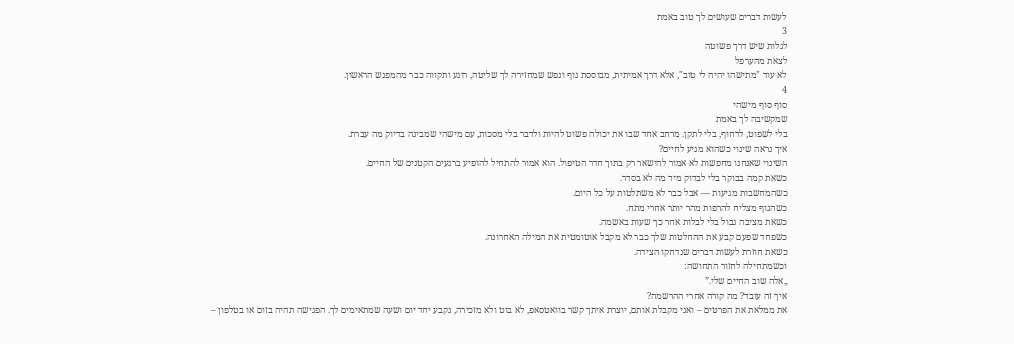לעשות דברים שעושים לך טוב באמת
3
לגלות שיש דרך פשוטה
לצאת מהערפל
לא עוד "מתישהו יהיה לי טוב", אלא דרך אמיתית, מבוססת גוף ונפש שמחזירה לך שליטה, רוגע ותקווה כבר מהמפגש הראשון.
4
סוף סוף מישהי
שמקשיבה לך באמת
בלי לשפוט, לדחוף, בלי לתקן. מרחב אחד שבו את יכולה פשוט להיות ולדבר בלי מסכות, עם מישהי שמבינה בדיוק מה עברת.
איך נראה שינוי כשהוא מגיע לחיים?
השינוי שאנחנו מחפשות לא אמור להישאר רק בתוך חדר הטיפול. הוא אמור להתחיל להופיע ברגעים הקטנים של החיים.
כשאת קמה בבוקר בלי לבדוק מיד מה לא בסדר.
כשהמחשבות מגיעות — אבל כבר לא משתלטות על כל היום.
כשהגוף מצליח להרפות מהר יותר אחרי מתח.
כשאת מציבה גבול בלי לבלות אחר כך שעות באשמה.
כשפחד שפעם קבע את ההחלטות שלך כבר לא מקבל אוטומטית את המילה האחרונה.
כשאת חוזרת לעשות דברים שנדחקו הצידה.
וכשמתחילה לחזור התחושה:
„אלה שוב החיים שלי.”
איך זה עובד? מה קורה אחרי ההרשמה?
את ממלאת את הפרטים – ואני מקבלת אותם, יוצרת איתך קשר בוואטסאפ, לא בוט ולא מזכירה, נקבע יחד יום ושעה שמתאימים לך. הפגישה תהיה בזום או בטלפון –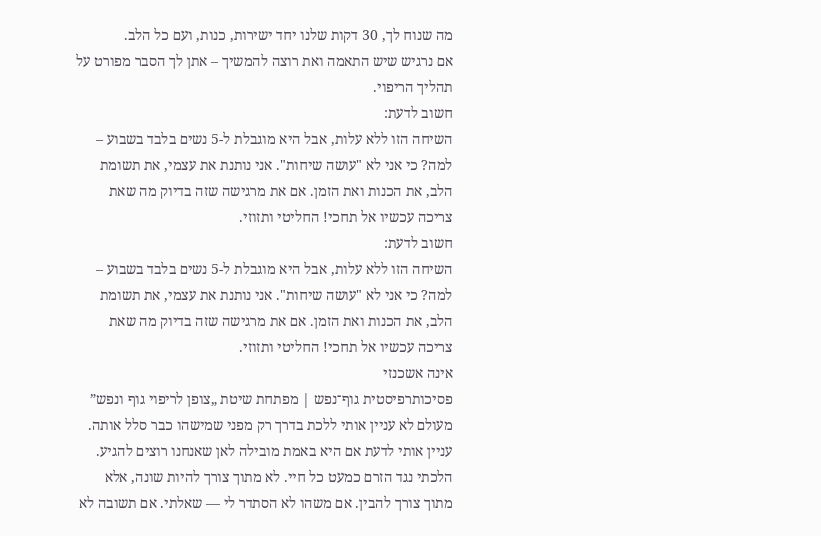מה שנוח לך, 30 דקות שלנו יחד ישירות, כנות, ועם כל הלב.
אם נרגיש שיש התאמה ואת רוצה להמשיך – אתן לך הסבר מפורט על תהליך הריפוי.
חשוב לדעת:
השיחה הזו ללא עלות, אבל היא מוגבלת ל-5 נשים בלבד בשבוע – למה? כי אני לא "עושה שיחות". אני נותנת את עצמי, את תשומת הלב, את הכנות ואת הזמן. אם את מרגישה שזה בדיוק מה שאת צריכה עכשיו אל תחכי! החליטי ותזוזי.
חשוב לדעת:
השיחה הזו ללא עלות, אבל היא מוגבלת ל-5 נשים בלבד בשבוע – למה? כי אני לא "עושה שיחות". אני נותנת את עצמי, את תשומת הלב, את הכנות ואת הזמן. אם את מרגישה שזה בדיוק מה שאת צריכה עכשיו אל תחכי! החליטי ותזוזי.
אינה אשכנזי
פסיכותרפיסטית גוף־נפש | מפתחת שיטת „צופן לריפוי גוף ונפש”
מעולם לא עניין אותי ללכת בדרך רק מפני שמישהו כבר סלל אותה.
עניין אותי לדעת אם היא באמת מובילה לאן שאנחנו רוצים להגיע.
הלכתי נגד הזרם כמעט כל חיי. לא מתוך צורך להיות שונה, אלא מתוך צורך להבין. אם משהו לא הסתדר לי — שאלתי. אם תשובה לא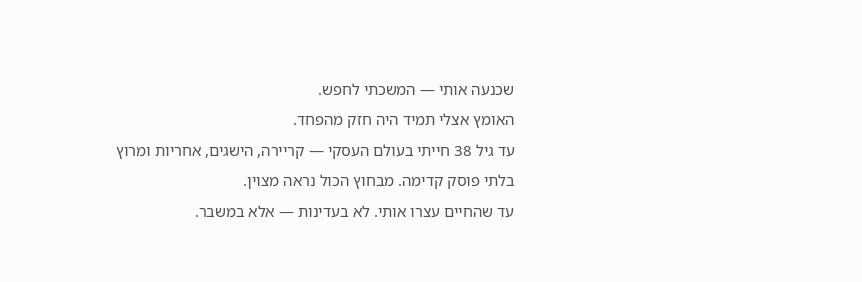שכנעה אותי — המשכתי לחפש.
האומץ אצלי תמיד היה חזק מהפחד.
עד גיל 38 חייתי בעולם העסקי — קריירה, הישגים, אחריות ומרוץ בלתי פוסק קדימה. מבחוץ הכול נראה מצוין.
עד שהחיים עצרו אותי. לא בעדינות — אלא במשבר.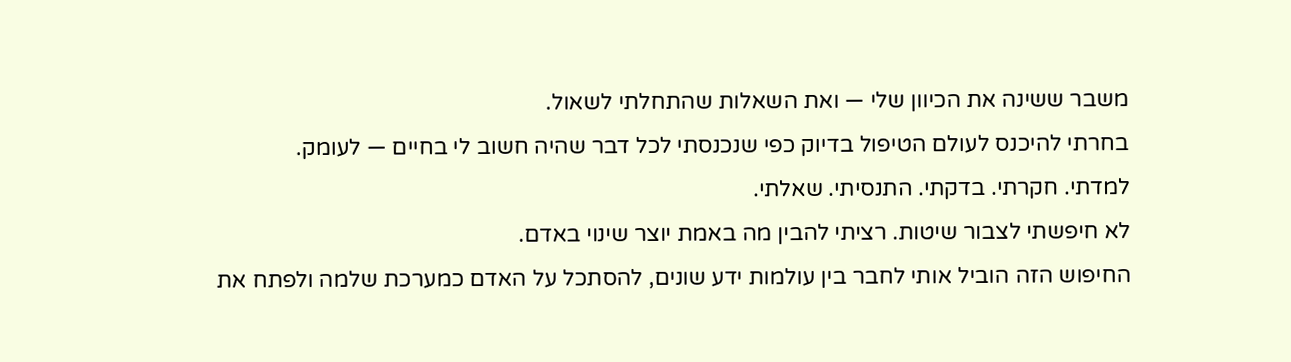משבר ששינה את הכיוון שלי — ואת השאלות שהתחלתי לשאול.
בחרתי להיכנס לעולם הטיפול בדיוק כפי שנכנסתי לכל דבר שהיה חשוב לי בחיים — לעומק.
למדתי. חקרתי. בדקתי. התנסיתי. שאלתי.
לא חיפשתי לצבור שיטות. רציתי להבין מה באמת יוצר שינוי באדם.
החיפוש הזה הוביל אותי לחבר בין עולמות ידע שונים, להסתכל על האדם כמערכת שלמה ולפתח את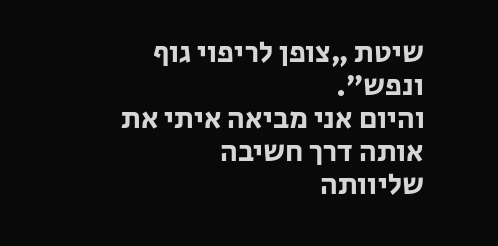שיטת „צופן לריפוי גוף ונפש”.
והיום אני מביאה איתי את אותה דרך חשיבה שליוותה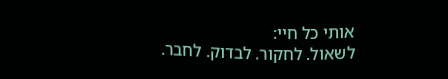אותי כל חיי:
לשאול. לחקור. לבדוק. לחבר.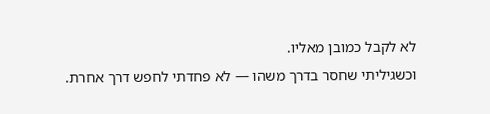לא לקבל כמובן מאליו.
וכשגיליתי שחסר בדרך משהו — לא פחדתי לחפש דרך אחרת.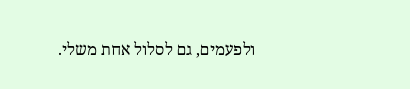ולפעמים, גם לסלול אחת משלי.